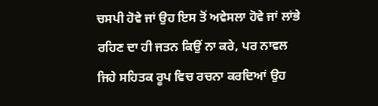ਚਸਪੀ ਹੋਵੇ ਜਾਂ ਉਹ ਇਸ ਤੋਂ ਅਵੇਸਲਾ ਹੋਵੇ ਜਾਂ ਲਾਂਭੇ ਰਹਿਣ ਦਾ ਹੀ ਜਤਨ ਕਿਉਂ ਨਾ ਕਰੇ, ਪਰ ਨਾਵਲ ਜਿਹੇ ਸਹਿਤਕ ਰੂਪ ਵਿਚ ਰਚਨਾ ਕਰਦਿਆਂ ਉਹ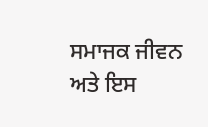ਸਮਾਜਕ ਜੀਵਨ ਅਤੇ ਇਸ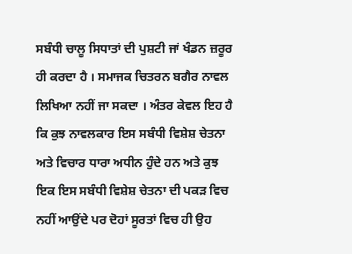ਸਬੰਧੀ ਚਾਲੂ ਸਿਧਾਤਾਂ ਦੀ ਪੁਸ਼ਟੀ ਜਾਂ ਖੰਡਨ ਜ਼ਰੂਰ ਹੀ ਕਰਦਾ ਹੈ । ਸਮਾਜਕ ਚਿਤਰਨ ਬਗੈਰ ਨਾਵਲ ਲਿਖਿਆ ਨਹੀਂ ਜਾ ਸਕਦਾ । ਅੰਤਰ ਕੇਵਲ ਇਹ ਹੈ ਕਿ ਕੁਝ ਨਾਵਲਕਾਰ ਇਸ ਸਬੰਧੀ ਵਿਸ਼ੇਸ਼ ਚੇਤਨਾ ਅਤੇ ਵਿਚਾਰ ਧਾਰਾ ਅਧੀਨ ਹੁੰਦੇ ਹਨ ਅਤੇ ਕੁਝ ਇਕ ਇਸ ਸਬੰਧੀ ਵਿਸ਼ੇਸ਼ ਚੇਤਨਾ ਦੀ ਪਕੜ ਵਿਚ ਨਹੀਂ ਆਉਂਦੇ ਪਰ ਦੋਹਾਂ ਸੂਰਤਾਂ ਵਿਚ ਹੀ ਉਹ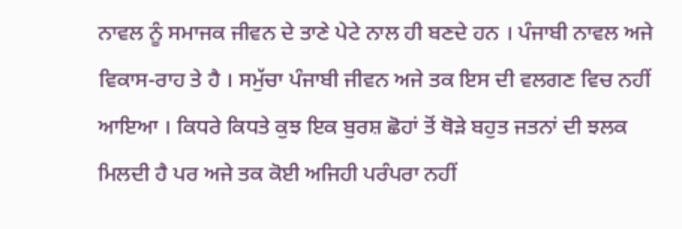ਨਾਵਲ ਨੂੰ ਸਮਾਜਕ ਜੀਵਨ ਦੇ ਤਾਣੇ ਪੇਟੇ ਨਾਲ ਹੀ ਬਣਦੇ ਹਨ । ਪੰਜਾਬੀ ਨਾਵਲ ਅਜੇ ਵਿਕਾਸ-ਰਾਹ ਤੇ ਹੈ । ਸਮੁੱਚਾ ਪੰਜਾਬੀ ਜੀਵਨ ਅਜੇ ਤਕ ਇਸ ਦੀ ਵਲਗਣ ਵਿਚ ਨਹੀਂ ਆਇਆ । ਕਿਧਰੇ ਕਿਧਤੇ ਕੁਝ ਇਕ ਬੁਰਸ਼ ਛੋਹਾਂ ਤੋਂ ਥੋੜੇ ਬਹੁਤ ਜਤਨਾਂ ਦੀ ਝਲਕ ਮਿਲਦੀ ਹੈ ਪਰ ਅਜੇ ਤਕ ਕੋਈ ਅਜਿਹੀ ਪਰੰਪਰਾ ਨਹੀਂ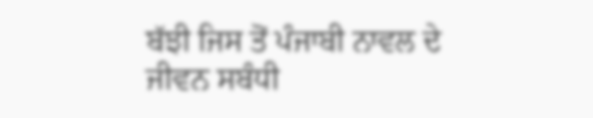ਬੱਝੀ ਜਿਸ ਤੋਂ ਪੰਜਾਬੀ ਨਾਵਲ ਦੇ ਜੀਵਨ ਸਬੰਧੀ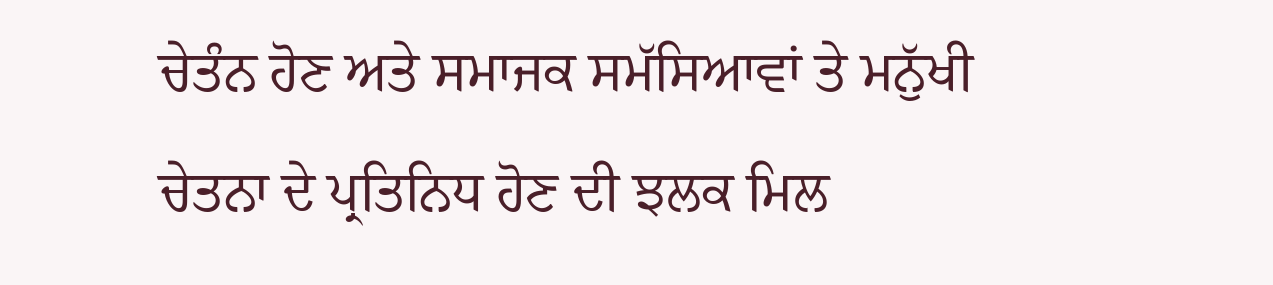ਚੇਤੰਨ ਹੋਣ ਅਤੇ ਸਮਾਜਕ ਸਮੱਸਿਆਵਾਂ ਤੇ ਮਨੁੱਖੀ ਚੇਤਨਾ ਦੇ ਪ੍ਰਤਿਨਿਧ ਹੋਣ ਦੀ ਝਲਕ ਮਿਲ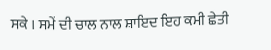ਸਕੇ । ਸਮੇਂ ਦੀ ਚਾਲ ਨਾਲ ਸ਼ਾਇਦ ਇਹ ਕਮੀ ਛੇਤੀ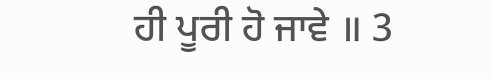ਹੀ ਪੂਰੀ ਹੋ ਜਾਵੇ ॥ 3